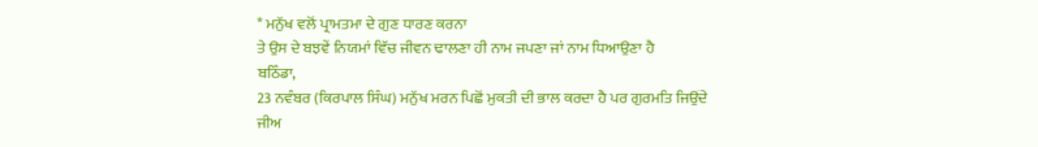* ਮਨੁੱਖ ਵਲੋਂ ਪ੍ਰਾਮਤਮਾ ਦੇ ਗੁਣ ਧਾਰਣ ਕਰਨਾ
ਤੇ ਉਸ ਦੇ ਬਝਵੇਂ ਨਿਯਮਾਂ ਵਿੱਚ ਜੀਵਨ ਢਾਲਣਾ ਹੀ ਨਾਮ ਜਪਣਾ ਜਾਂ ਨਾਮ ਧਿਆਉਣਾ ਹੈ
ਬਠਿੰਡਾ,
23 ਨਵੰਬਰ (ਕਿਰਪਾਲ ਸਿੰਘ) ਮਨੁੱਖ ਮਰਨ ਪਿਛੋਂ ਮੁਕਤੀ ਦੀ ਭਾਲ ਕਰਦਾ ਹੈ ਪਰ ਗੁਰਮਤਿ ਜਿਉਂਦੇ
ਜੀਅ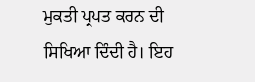ਮੁਕਤੀ ਪ੍ਰਪਤ ਕਰਨ ਦੀ ਸਿਖਿਆ ਦਿੰਦੀ ਹੈ। ਇਹ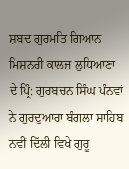ਸ਼ਬਦ ਗੁਰਮਤਿ ਗਿਆਨ ਮਿਸ਼ਨਰੀ ਕਾਲਜ ਲੁਧਿਆਣਾ
ਦੇ ਪ੍ਰਿੰ: ਗੁਰਬਚਨ ਸਿੰਘ ਪੰਨਵਾਂ ਨੇ ਗੁਰਦੁਆਰਾ ਬੰਗਲਾ ਸਾਹਿਬ ਨਵੀਂ ਦਿੱਲੀ ਵਿਖੇ ਗੁਰੂ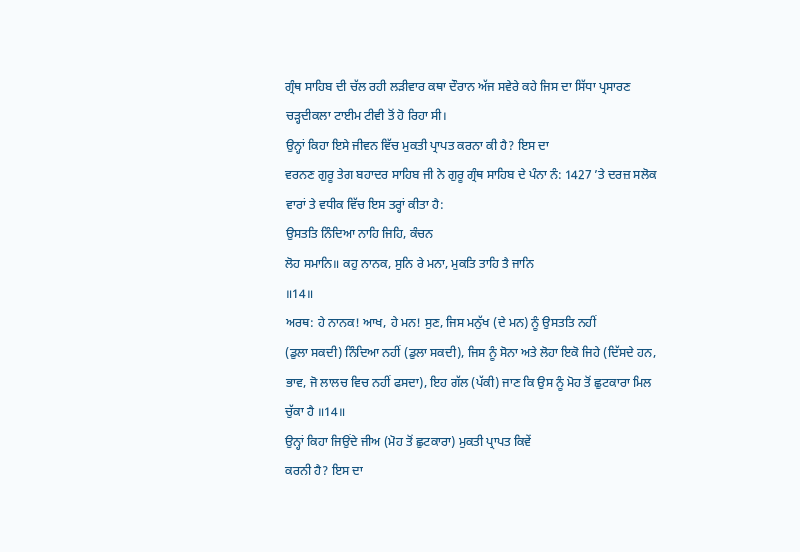ਗ੍ਰੰਥ ਸਾਹਿਬ ਦੀ ਚੱਲ ਰਹੀ ਲੜੀਵਾਰ ਕਥਾ ਦੌਰਾਨ ਅੱਜ ਸਵੇਰੇ ਕਹੇ ਜਿਸ ਦਾ ਸਿੱਧਾ ਪ੍ਰਸਾਰਣ
ਚੜ੍ਹਦੀਕਲਾ ਟਾਈਮ ਟੀਵੀ ਤੋਂ ਹੋ ਰਿਹਾ ਸੀ।
ਉਨ੍ਹਾਂ ਕਿਹਾ ਇਸੇ ਜੀਵਨ ਵਿੱਚ ਮੁਕਤੀ ਪ੍ਰਾਪਤ ਕਰਨਾ ਕੀ ਹੈ? ਇਸ ਦਾ
ਵਰਨਣ ਗੁਰੂ ਤੇਗ ਬਹਾਦਰ ਸਾਹਿਬ ਜੀ ਨੇ ਗੁਰੂ ਗ੍ਰੰਥ ਸਾਹਿਬ ਦੇ ਪੰਨਾ ਨੰ: 1427 ’ਤੇ ਦਰਜ਼ ਸਲੋਕ
ਵਾਰਾਂ ਤੇ ਵਧੀਕ ਵਿੱਚ ਇਸ ਤਰ੍ਹਾਂ ਕੀਤਾ ਹੈ:
ਉਸਤਤਿ ਨਿੰਦਿਆ ਨਾਹਿ ਜਿਹਿ, ਕੰਚਨ
ਲੋਹ ਸਮਾਨਿ॥ ਕਹੁ ਨਾਨਕ, ਸੁਨਿ ਰੇ ਮਨਾ, ਮੁਕਤਿ ਤਾਹਿ ਤੈ ਜਾਨਿ
॥14॥
ਅਰਥ: ਹੇ ਨਾਨਕ! ਆਖ, ਹੇ ਮਨ! ਸੁਣ, ਜਿਸ ਮਨੁੱਖ (ਦੇ ਮਨ) ਨੂੰ ਉਸਤਤਿ ਨਹੀਂ
(ਡੁਲਾ ਸਕਦੀ) ਨਿੰਦਿਆ ਨਹੀਂ (ਡੁਲਾ ਸਕਦੀ), ਜਿਸ ਨੂੰ ਸੋਨਾ ਅਤੇ ਲੋਹਾ ਇਕੋ ਜਿਹੇ (ਦਿੱਸਦੇ ਹਨ,
ਭਾਵ, ਜੋ ਲਾਲਚ ਵਿਚ ਨਹੀਂ ਫਸਦਾ), ਇਹ ਗੱਲ (ਪੱਕੀ) ਜਾਣ ਕਿ ਉਸ ਨੂੰ ਮੋਹ ਤੋਂ ਛੁਟਕਾਰਾ ਮਿਲ
ਚੁੱਕਾ ਹੈ ॥14॥
ਉਨ੍ਹਾਂ ਕਿਹਾ ਜਿਉਂਦੇ ਜੀਅ (ਮੋਹ ਤੋਂ ਛੁਟਕਾਰਾ) ਮੁਕਤੀ ਪ੍ਰਾਪਤ ਕਿਵੇਂ
ਕਰਨੀ ਹੈ? ਇਸ ਦਾ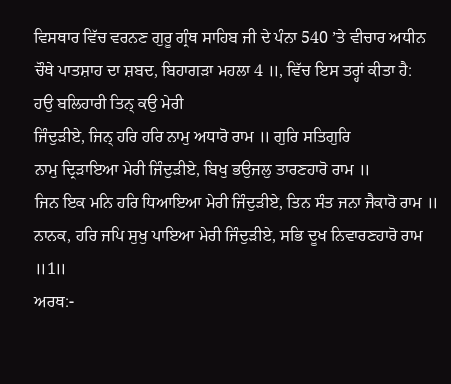ਵਿਸਥਾਰ ਵਿੱਚ ਵਰਨਣ ਗੁਰੂ ਗ੍ਰੰਥ ਸਾਹਿਬ ਜੀ ਦੇ ਪੰਨਾ 540 ’ਤੇ ਵੀਚਾਰ ਅਧੀਨ
ਚੌਥੇ ਪਾਤਸ਼ਾਹ ਦਾ ਸ਼ਬਦ, ਬਿਹਾਗੜਾ ਮਹਲਾ 4 ॥, ਵਿੱਚ ਇਸ ਤਰ੍ਹਾਂ ਕੀਤਾ ਹੈ:
ਹਉ ਬਲਿਹਾਰੀ ਤਿਨ੍ ਕਉ ਮੇਰੀ
ਜਿੰਦੁੜੀਏ, ਜਿਨ੍ ਹਰਿ ਹਰਿ ਨਾਮੁ ਅਧਾਰੋ ਰਾਮ ॥ ਗੁਰਿ ਸਤਿਗੁਰਿ
ਨਾਮੁ ਦ੍ਰਿੜਾਇਆ ਮੇਰੀ ਜਿੰਦੁੜੀਏ, ਬਿਖੁ ਭਉਜਲੁ ਤਾਰਣਹਾਰੋ ਰਾਮ ॥
ਜਿਨ ਇਕ ਮਨਿ ਹਰਿ ਧਿਆਇਆ ਮੇਰੀ ਜਿੰਦੁੜੀਏ, ਤਿਨ ਸੰਤ ਜਨਾ ਜੈਕਾਰੋ ਰਾਮ ॥
ਨਾਨਕ, ਹਰਿ ਜਪਿ ਸੁਖੁ ਪਾਇਆ ਮੇਰੀ ਜਿੰਦੁੜੀਏ, ਸਭਿ ਦੂਖ ਨਿਵਾਰਣਹਾਰੋ ਰਾਮ ॥1॥
ਅਰਥ:-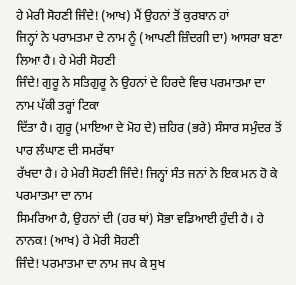ਹੇ ਮੇਰੀ ਸੋਹਣੀ ਜਿੰਦੇ! (ਆਖ) ਮੈਂ ਉਹਨਾਂ ਤੋਂ ਕੁਰਬਾਨ ਹਾਂ
ਜਿਨ੍ਹਾਂ ਨੇ ਪਰਾਮਤਮਾ ਦੇ ਨਾਮ ਨੂੰ (ਆਪਣੀ ਜ਼ਿੰਦਗੀ ਦਾ) ਆਸਰਾ ਬਣਾ ਲਿਆ ਹੈ। ਹੇ ਮੇਰੀ ਸੋਹਣੀ
ਜਿੰਦੇ! ਗੁਰੂ ਨੇ ਸਤਿਗੁਰੂ ਨੇ ਉਹਨਾਂ ਦੇ ਹਿਰਦੇ ਵਿਚ ਪਰਮਾਤਮਾ ਦਾ ਨਾਮ ਪੱਕੀ ਤਰ੍ਹਾਂ ਟਿਕਾ
ਦਿੱਤਾ ਹੈ। ਗੁਰੂ (ਮਾਇਆ ਦੇ ਮੋਹ ਦੇ) ਜ਼ਹਿਰ (ਭਰੇ) ਸੰਸਾਰ ਸਮੁੰਦਰ ਤੋਂ ਪਾਰ ਲੰਘਾਣ ਦੀ ਸਮਰੱਥਾ
ਰੱਖਦਾ ਹੈ। ਹੇ ਮੇਰੀ ਸੋਹਣੀ ਜਿੰਦੇ! ਜਿਨ੍ਹਾਂ ਸੰਤ ਜਨਾਂ ਨੇ ਇਕ ਮਨ ਹੋ ਕੇ ਪਰਮਾਤਮਾ ਦਾ ਨਾਮ
ਸਿਮਰਿਆ ਹੈ, ਉਹਨਾਂ ਦੀ (ਹਰ ਥਾਂ) ਸੋਭਾ ਵਡਿਆਈ ਹੁੰਦੀ ਹੈ। ਹੇ ਨਾਨਕ! (ਆਖ) ਹੇ ਮੇਰੀ ਸੋਹਣੀ
ਜਿੰਦੇ! ਪਰਮਾਤਮਾ ਦਾ ਨਾਮ ਜਪ ਕੇ ਸੁਖ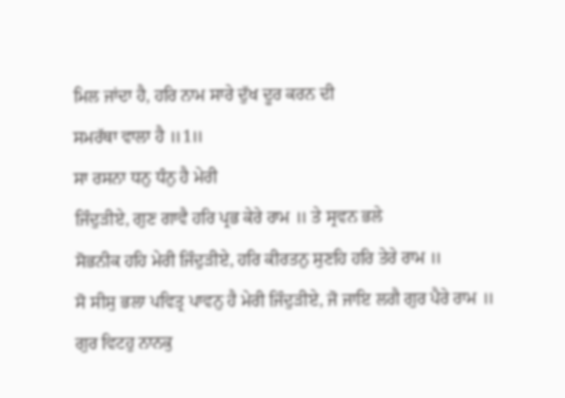ਮਿਲ ਜਾਂਦਾ ਹੈ, ਹਰਿ ਨਾਮ ਸਾਰੇ ਦੁੱਖ ਦੂਰ ਕਰਨ ਦੀ
ਸਮਰੱਥਾ ਵਾਲਾ ਹੈ ॥1॥
ਸਾ ਰਸਨਾ ਧਨੁ ਧੰਨੁ ਹੈ ਮੇਰੀ
ਜਿੰਦੁੜੀਏ, ਗੁਣ ਗਾਵੈ ਹਰਿ ਪ੍ਰਭ ਕੇਰੇ ਰਾਮ ॥ ਤੇ ਸ੍ਰਵਨ ਭਲੇ
ਸੋਭਨੀਕ ਹਹਿ ਮੇਰੀ ਜਿੰਦੁੜੀਏ, ਹਰਿ ਕੀਰਤਨੁ ਸੁਣਹਿ ਹਰਿ ਤੇਰੇ ਰਾਮ ॥
ਸੋ ਸੀਸੁ ਭਲਾ ਪਵਿਤ੍ਰ ਪਾਵਨੁ ਹੈ ਮੇਰੀ ਜਿੰਦੁੜੀਏ, ਜੋ ਜਾਇ ਲਗੈ ਗੁਰ ਪੈਰੇ ਰਾਮ ॥
ਗੁਰ ਵਿਟਹੁ ਨਾਨਕੁ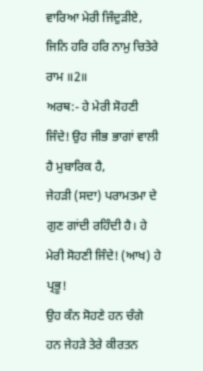ਵਾਰਿਆ ਮੇਰੀ ਜਿੰਦੁੜੀਏ, ਜਿਨਿ ਹਰਿ ਹਰਿ ਨਾਮੁ ਚਿਤੇਰੇ ਰਾਮ ॥2॥
ਅਰਥ:- ਹੇ ਮੇਰੀ ਸੋਹਣੀ ਜਿੰਦੇ! ਉਹ ਜੀਭ ਭਾਗਾਂ ਵਾਲੀ ਹੈ ਮੁਬਾਰਿਕ ਹੈ,
ਜੇਹੜੀ (ਸਦਾ) ਪਰਾਮਤਮਾ ਦੇ ਗੁਣ ਗਾਂਦੀ ਰਹਿੰਦੀ ਹੈ। ਹੇ ਮੇਰੀ ਸੋਹਣੀ ਜਿੰਦੇ! (ਆਖ) ਹੇ ਪ੍ਰਭੂ!
ਉਹ ਕੰਨ ਸੋਹਣੇ ਹਨ ਚੰਗੇ ਹਨ ਜੇਹੜੇ ਤੇਰੇ ਕੀਰਤਨ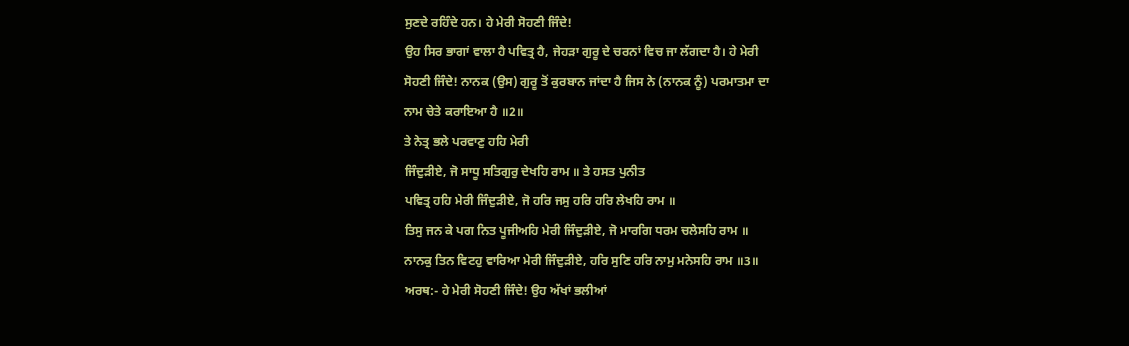ਸੁਣਦੇ ਰਹਿੰਦੇ ਹਨ। ਹੇ ਮੇਰੀ ਸੋਹਣੀ ਜਿੰਦੇ!
ਉਹ ਸਿਰ ਭਾਗਾਂ ਵਾਲਾ ਹੈ ਪਵਿਤ੍ਰ ਹੈ, ਜੇਹੜਾ ਗੁਰੂ ਦੇ ਚਰਨਾਂ ਵਿਚ ਜਾ ਲੱਗਦਾ ਹੈ। ਹੇ ਮੇਰੀ
ਸੋਹਣੀ ਜਿੰਦੇ! ਨਾਨਕ (ਉਸ) ਗੁਰੂ ਤੋਂ ਕੁਰਬਾਨ ਜਾਂਦਾ ਹੈ ਜਿਸ ਨੇ (ਨਾਨਕ ਨੂੰ) ਪਰਮਾਤਮਾ ਦਾ
ਨਾਮ ਚੇਤੇ ਕਰਾਇਆ ਹੈ ॥2॥
ਤੇ ਨੇਤ੍ਰ ਭਲੇ ਪਰਵਾਣੁ ਹਹਿ ਮੇਰੀ
ਜਿੰਦੁੜੀਏ, ਜੋ ਸਾਧੂ ਸਤਿਗੁਰੁ ਦੇਖਹਿ ਰਾਮ ॥ ਤੇ ਹਸਤ ਪੁਨੀਤ
ਪਵਿਤ੍ਰ ਹਹਿ ਮੇਰੀ ਜਿੰਦੁੜੀਏ, ਜੋ ਹਰਿ ਜਸੁ ਹਰਿ ਹਰਿ ਲੇਖਹਿ ਰਾਮ ॥
ਤਿਸੁ ਜਨ ਕੇ ਪਗ ਨਿਤ ਪੂਜੀਅਹਿ ਮੇਰੀ ਜਿੰਦੁੜੀਏ, ਜੋ ਮਾਰਗਿ ਧਰਮ ਚਲੇਸਹਿ ਰਾਮ ॥
ਨਾਨਕੁ ਤਿਨ ਵਿਟਹੁ ਵਾਰਿਆ ਮੇਰੀ ਜਿੰਦੁੜੀਏ, ਹਰਿ ਸੁਣਿ ਹਰਿ ਨਾਮੁ ਮਨੇਸਹਿ ਰਾਮ ॥3॥
ਅਰਥ:- ਹੇ ਮੇਰੀ ਸੋਹਣੀ ਜਿੰਦੇ! ਉਹ ਅੱਖਾਂ ਭਲੀਆਂ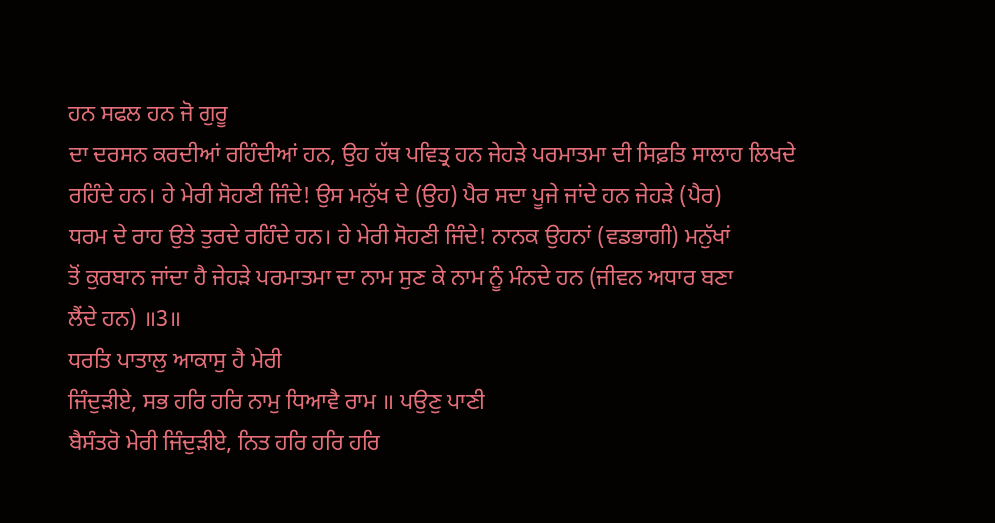ਹਨ ਸਫਲ ਹਨ ਜੋ ਗੁਰੂ
ਦਾ ਦਰਸਨ ਕਰਦੀਆਂ ਰਹਿੰਦੀਆਂ ਹਨ, ਉਹ ਹੱਥ ਪਵਿਤ੍ਰ ਹਨ ਜੇਹੜੇ ਪਰਮਾਤਮਾ ਦੀ ਸਿਫ਼ਤਿ ਸਾਲਾਹ ਲਿਖਦੇ
ਰਹਿੰਦੇ ਹਨ। ਹੇ ਮੇਰੀ ਸੋਹਣੀ ਜਿੰਦੇ! ਉਸ ਮਨੁੱਖ ਦੇ (ਉਹ) ਪੈਰ ਸਦਾ ਪੂਜੇ ਜਾਂਦੇ ਹਨ ਜੇਹੜੇ (ਪੈਰ)
ਧਰਮ ਦੇ ਰਾਹ ਉਤੇ ਤੁਰਦੇ ਰਹਿੰਦੇ ਹਨ। ਹੇ ਮੇਰੀ ਸੋਹਣੀ ਜਿੰਦੇ! ਨਾਨਕ ਉਹਨਾਂ (ਵਡਭਾਗੀ) ਮਨੁੱਖਾਂ
ਤੋਂ ਕੁਰਬਾਨ ਜਾਂਦਾ ਹੈ ਜੇਹੜੇ ਪਰਮਾਤਮਾ ਦਾ ਨਾਮ ਸੁਣ ਕੇ ਨਾਮ ਨੂੰ ਮੰਨਦੇ ਹਨ (ਜੀਵਨ ਅਧਾਰ ਬਣਾ
ਲੈਂਦੇ ਹਨ) ॥3॥
ਧਰਤਿ ਪਾਤਾਲੁ ਆਕਾਸੁ ਹੈ ਮੇਰੀ
ਜਿੰਦੁੜੀਏ, ਸਭ ਹਰਿ ਹਰਿ ਨਾਮੁ ਧਿਆਵੈ ਰਾਮ ॥ ਪਉਣੁ ਪਾਣੀ
ਬੈਸੰਤਰੋ ਮੇਰੀ ਜਿੰਦੁੜੀਏ, ਨਿਤ ਹਰਿ ਹਰਿ ਹਰਿ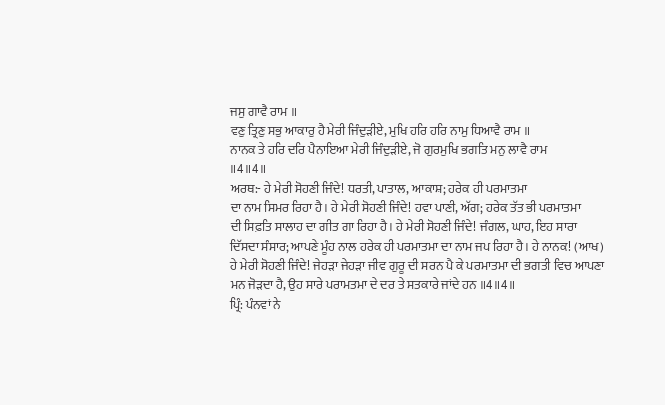ਜਸੁ ਗਾਵੈ ਰਾਮ ॥
ਵਣੁ ਤ੍ਰਿਣੁ ਸਭੁ ਆਕਾਰੁ ਹੈ ਮੇਰੀ ਜਿੰਦੁੜੀਏ, ਮੁਖਿ ਹਰਿ ਹਰਿ ਨਾਮੁ ਧਿਆਵੈ ਰਾਮ ॥
ਨਾਨਕ ਤੇ ਹਰਿ ਦਰਿ ਪੈਨਾਇਆ ਮੇਰੀ ਜਿੰਦੁੜੀਏ, ਜੋ ਗੁਰਮੁਖਿ ਭਗਤਿ ਮਨੁ ਲਾਵੈ ਰਾਮ
॥4॥4॥
ਅਰਥ:- ਹੇ ਮੇਰੀ ਸੋਹਣੀ ਜਿੰਦੇ! ਧਰਤੀ, ਪਾਤਾਲ, ਆਕਾਸ਼; ਹਰੇਕ ਹੀ ਪਰਮਾਤਮਾ
ਦਾ ਨਾਮ ਸਿਮਰ ਰਿਹਾ ਹੈ। ਹੇ ਮੇਰੀ ਸੋਹਣੀ ਜਿੰਦੇ! ਹਵਾ ਪਾਣੀ, ਅੱਗ; ਹਰੇਕ ਤੱਤ ਭੀ ਪਰਮਾਤਮਾ
ਦੀ ਸਿਫ਼ਤਿ ਸਾਲਾਹ ਦਾ ਗੀਤ ਗਾ ਰਿਹਾ ਹੈ। ਹੇ ਮੇਰੀ ਸੋਹਣੀ ਜਿੰਦੇ! ਜੰਗਲ, ਘਾਹ, ਇਹ ਸਾਰਾ
ਦਿੱਸਦਾ ਸੰਸਾਰ; ਆਪਣੇ ਮੂੰਹ ਨਾਲ ਹਰੇਕ ਹੀ ਪਰਮਾਤਮਾ ਦਾ ਨਾਮ ਜਪ ਰਿਹਾ ਹੈ। ਹੇ ਨਾਨਕ! (ਆਖ)
ਹੇ ਮੇਰੀ ਸੋਹਣੀ ਜਿੰਦੇ! ਜੇਹੜਾ ਜੇਹੜਾ ਜੀਵ ਗੁਰੂ ਦੀ ਸਰਨ ਪੈ ਕੇ ਪਰਮਾਤਮਾ ਦੀ ਭਗਤੀ ਵਿਚ ਆਪਣਾ
ਮਨ ਜੋੜਦਾ ਹੈ, ਉਹ ਸਾਰੇ ਪਰਾਮਤਮਾ ਦੇ ਦਰ ਤੇ ਸਤਕਾਰੇ ਜਾਂਦੇ ਹਨ ॥4॥4॥
ਪ੍ਰਿੰ: ਪੰਨਵਾਂ ਨੇ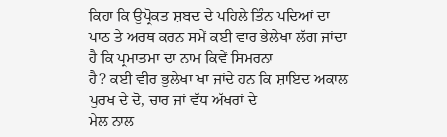ਕਿਹਾ ਕਿ ਉਪ੍ਰੋਕਤ ਸ਼ਬਦ ਦੇ ਪਹਿਲੇ ਤਿੰਨ ਪਦਿਆਂ ਦਾ
ਪਾਠ ਤੇ ਅਰਥ ਕਰਨ ਸਮੇਂ ਕਈ ਵਾਰ ਭੇਲੇਖਾ ਲੱਗ ਜਾਂਦਾ ਹੈ ਕਿ ਪ੍ਰਮਾਤਮਾ ਦਾ ਨਾਮ ਕਿਵੇਂ ਸਿਮਰਨਾ
ਹੈ? ਕਈ ਵੀਰ ਭੁਲੇਖਾ ਖਾ ਜਾਂਦੇ ਹਨ ਕਿ ਸ਼ਾਇਦ ਅਕਾਲ ਪੁਰਖ ਦੇ ਦੋ, ਚਾਰ ਜਾਂ ਵੱਧ ਅੱਖਰਾਂ ਦੇ
ਮੇਲ ਨਾਲ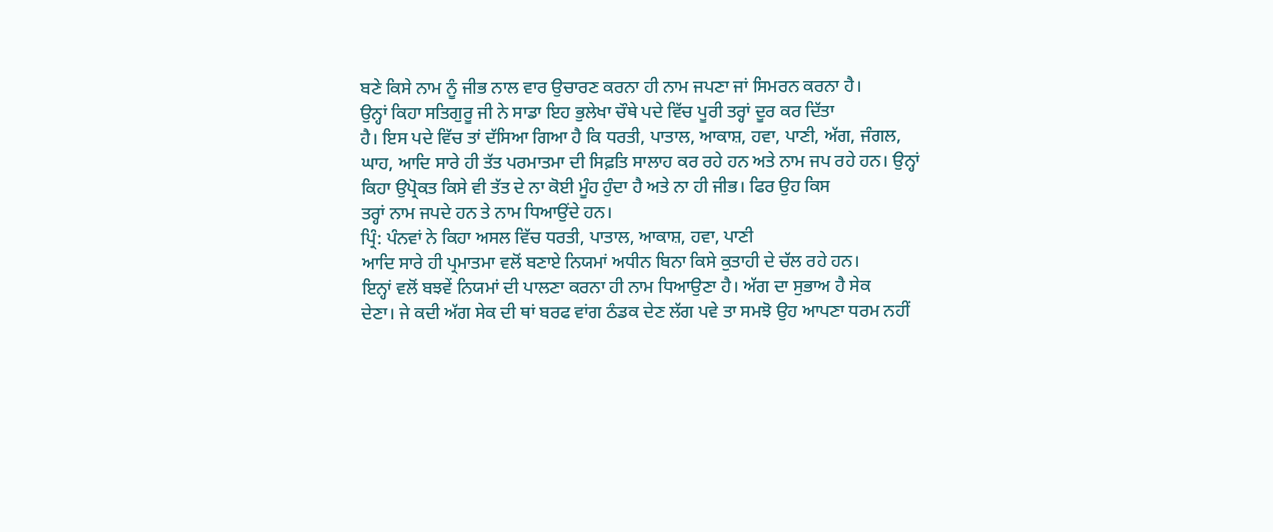ਬਣੇ ਕਿਸੇ ਨਾਮ ਨੂੰ ਜੀਭ ਨਾਲ ਵਾਰ ਉਚਾਰਣ ਕਰਨਾ ਹੀ ਨਾਮ ਜਪਣਾ ਜਾਂ ਸਿਮਰਨ ਕਰਨਾ ਹੈ।
ਉਨ੍ਹਾਂ ਕਿਹਾ ਸਤਿਗੁਰੂ ਜੀ ਨੇ ਸਾਡਾ ਇਹ ਭੁਲੇਖਾ ਚੌਥੇ ਪਦੇ ਵਿੱਚ ਪੂਰੀ ਤਰ੍ਹਾਂ ਦੂਰ ਕਰ ਦਿੱਤਾ
ਹੈ। ਇਸ ਪਦੇ ਵਿੱਚ ਤਾਂ ਦੱਸਿਆ ਗਿਆ ਹੈ ਕਿ ਧਰਤੀ, ਪਾਤਾਲ, ਆਕਾਸ਼, ਹਵਾ, ਪਾਣੀ, ਅੱਗ, ਜੰਗਲ,
ਘਾਹ, ਆਦਿ ਸਾਰੇ ਹੀ ਤੱਤ ਪਰਮਾਤਮਾ ਦੀ ਸਿਫ਼ਤਿ ਸਾਲਾਹ ਕਰ ਰਹੇ ਹਨ ਅਤੇ ਨਾਮ ਜਪ ਰਹੇ ਹਨ। ਉਨ੍ਹਾਂ
ਕਿਹਾ ਉਪ੍ਰੋਕਤ ਕਿਸੇ ਵੀ ਤੱਤ ਦੇ ਨਾ ਕੋਈ ਮੂੰਹ ਹੁੰਦਾ ਹੈ ਅਤੇ ਨਾ ਹੀ ਜੀਭ। ਫਿਰ ਉਹ ਕਿਸ
ਤਰ੍ਹਾਂ ਨਾਮ ਜਪਦੇ ਹਨ ਤੇ ਨਾਮ ਧਿਆਉਂਦੇ ਹਨ।
ਪ੍ਰਿੰ: ਪੰਨਵਾਂ ਨੇ ਕਿਹਾ ਅਸਲ ਵਿੱਚ ਧਰਤੀ, ਪਾਤਾਲ, ਆਕਾਸ਼, ਹਵਾ, ਪਾਣੀ
ਆਦਿ ਸਾਰੇ ਹੀ ਪ੍ਰਮਾਤਮਾ ਵਲੋਂ ਬਣਾਏ ਨਿਯਮਾਂ ਅਧੀਨ ਬਿਨਾ ਕਿਸੇ ਕੁਤਾਹੀ ਦੇ ਚੱਲ ਰਹੇ ਹਨ।
ਇਨ੍ਹਾਂ ਵਲੋਂ ਬਝਵੇਂ ਨਿਯਮਾਂ ਦੀ ਪਾਲਣਾ ਕਰਨਾ ਹੀ ਨਾਮ ਧਿਆਉਣਾ ਹੈ। ਅੱਗ ਦਾ ਸੁਭਾਅ ਹੈ ਸੇਕ
ਦੇਣਾ। ਜੇ ਕਦੀ ਅੱਗ ਸੇਕ ਦੀ ਥਾਂ ਬਰਫ ਵਾਂਗ ਠੰਡਕ ਦੇਣ ਲੱਗ ਪਵੇ ਤਾ ਸਮਝੋ ਉਹ ਆਪਣਾ ਧਰਮ ਨਹੀਂ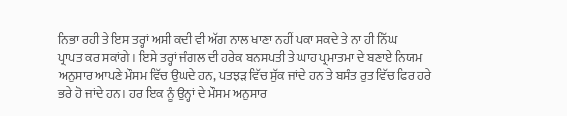ਨਿਭਾ ਰਹੀ ਤੇ ਇਸ ਤਰ੍ਹਾਂ ਅਸੀ ਕਦੀ ਵੀ ਅੱਗ ਨਾਲ ਖਾਣਾ ਨਹੀਂ ਪਕਾ ਸਕਦੇ ਤੇ ਨਾ ਹੀ ਨਿੱਘ
ਪ੍ਰਾਪਤ ਕਰ ਸਕਾਂਗੇ। ਇਸੇ ਤਰ੍ਹਾਂ ਜੰਗਲ ਦੀ ਹਰੇਕ ਬਨਸਪਤੀ ਤੇ ਘਾਹ ਪ੍ਰਮਾਤਮਾ ਦੇ ਬਣਾਏ ਨਿਯਮ
ਅਨੁਸਾਰ ਆਪਣੇ ਮੌਸਮ ਵਿੱਚ ਉਘਦੇ ਹਨ, ਪਤਝੜ ਵਿੱਚ ਸੁੱਕ ਜਾਂਦੇ ਹਨ ਤੇ ਬਸੰਤ ਰੁਤ ਵਿੱਚ ਫਿਰ ਹਰੇ
ਭਰੇ ਹੋ ਜਾਂਦੇ ਹਨ। ਹਰ ਇਕ ਨੂੰ ਉਨ੍ਹਾਂ ਦੇ ਮੌਸਮ ਅਨੁਸਾਰ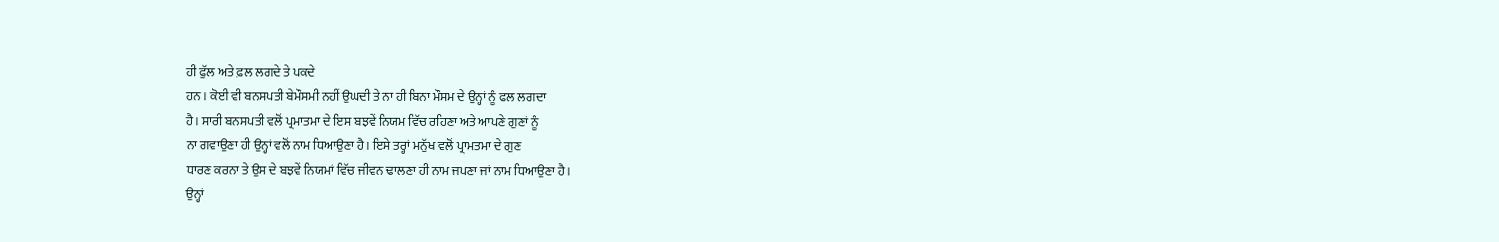ਹੀ ਫੁੱਲ ਅਤੇ ਫ਼ਲ ਲਗਦੇ ਤੇ ਪਕਦੇ
ਹਨ । ਕੋਈ ਵੀ ਬਨਸਪਤੀ ਬੇਮੌਸਮੀ ਨਹੀਂ ਉਘਦੀ ਤੇ ਨਾ ਹੀ ਬਿਨਾ ਮੌਸਮ ਦੇ ਉਨ੍ਹਾਂ ਨੂੰ ਫਲ ਲਗਦਾ
ਹੈ। ਸਾਰੀ ਬਨਸਪਤੀ ਵਲੋਂ ਪ੍ਰਮਾਤਮਾ ਦੇ ਇਸ ਬਝਵੇਂ ਨਿਯਮ ਵਿੱਚ ਰਹਿਣਾ ਅਤੇ ਆਪਣੇ ਗੁਣਾਂ ਨੂੰ
ਨਾ ਗਵਾਉਣਾ ਹੀ ਉਨ੍ਹਾਂ ਵਲੋਂ ਨਾਮ ਧਿਆਉਣਾ ਹੈ। ਇਸੇ ਤਰ੍ਹਾਂ ਮਨੁੱਖ ਵਲੋਂ ਪ੍ਰਾਮਤਮਾ ਦੇ ਗੁਣ
ਧਾਰਣ ਕਰਨਾ ਤੇ ਉਸ ਦੇ ਬਝਵੇਂ ਨਿਯਮਾਂ ਵਿੱਚ ਜੀਵਨ ਢਾਲਣਾ ਹੀ ਨਾਮ ਜਪਣਾ ਜਾਂ ਨਾਮ ਧਿਆਉਣਾ ਹੈ।
ਉਨ੍ਹਾਂ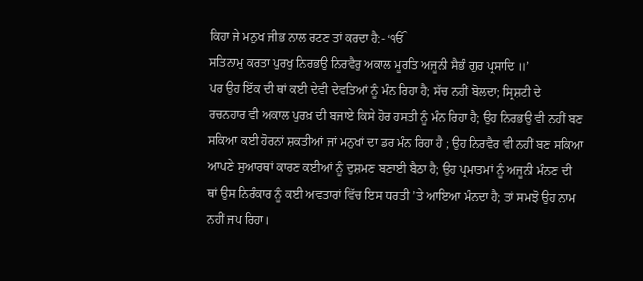ਕਿਹਾ ਜੇ ਮਨੁਖ ਜੀਭ ਨਾਲ ਰਟਣ ਤਾਂ ਕਰਦਾ ਹੈ:- ‘ੴ
ਸਤਿਨਾਮੁ ਕਰਤਾ ਪੁਰਖੁ ਨਿਰਭਉ ਨਿਰਵੈਰੁ ਅਕਾਲ ਮੂਰਤਿ ਅਜੂਨੀ ਸੈਭੰ ਗੁਰ ਪ੍ਰਸਾਦਿ ॥’
ਪਰ ਉਹ ਇੱਕ ਦੀ ਥਾਂ ਕਈ ਦੇਵੀ ਦੇਵਤਿਆਂ ਨੂੰ ਮੰਨ ਰਿਹਾ ਹੈ; ਸੱਚ ਨਹੀਂ ਬੋਲਦਾ; ਸ੍ਰਿਸ਼ਟੀ ਦੇ
ਰਚਨਹਾਰ ਵੀ ਅਕਾਲ ਪੁਰਖ਼ ਦੀ ਬਜਾਏ ਕਿਸੇ ਹੋਰ ਹਸਤੀ ਨੂੰ ਮੰਨ ਰਿਹਾ ਹੈ; ਉਹ ਨਿਰਭਉ ਵੀ ਨਹੀਂ ਬਣ
ਸਕਿਆ ਕਈ ਹੋਰਨਾਂ ਸ਼ਕਤੀਆਂ ਜਾਂ ਮਨੁਖਾਂ ਦਾ ਡਰ ਮੰਨ ਰਿਹਾ ਹੈ ; ਉਹ ਨਿਰਵੈਰ ਵੀ ਨਹੀਂ ਬਣ ਸਕਿਆ
ਆਪਣੇ ਸੁਆਰਥਾਂ ਕਾਰਣ ਕਈਆਂ ਨੂੰ ਦੁਸ਼ਮਣ ਬਣਾਈ ਬੈਠਾ ਹੈ; ਉਹ ਪ੍ਰਮਾਤਮਾਂ ਨੂੰ ਅਜੂਨੀ ਮੰਨਣ ਦੀ
ਥਾਂ ਉਸ ਨਿਰੰਕਾਰ ਨੂੰ ਕਈ ਅਵਤਾਰਾਂ ਵਿੱਚ ਇਸ ਧਰਤੀ ’ਤੇ ਆਇਆ ਮੰਨਦਾ ਹੈ; ਤਾਂ ਸਮਝੋ ਉਹ ਨਾਮ
ਨਹੀਂ ਜਪ ਰਿਹਾ।